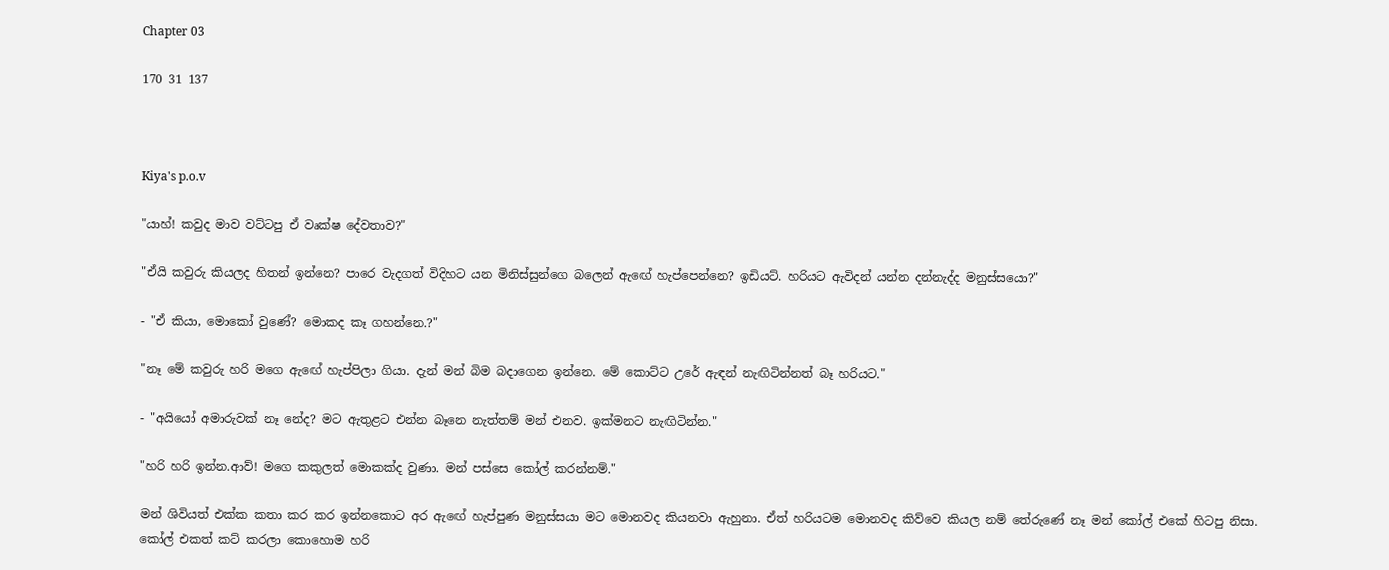Chapter 03

170 31 137



Kiya's p.o.v

"යාහ්! කවුද මාව වට්ටපු ඒ වෘක්ෂ දේවතාව?"

"ඒයි කවුරු කියලද හිතන් ඉන්නෙ? පාරෙ වැදගත් විදිහට යන මිනිස්සුන්ගෙ බලෙන් ඇඟේ හැප්පෙන්නෙ? ඉඩියට්. හරියට ඇවිදන් යන්න දන්නැද්ද මනුස්සයො?"

- "ඒ කියා, මොකෝ වුණේ? මොකද කෑ ගහන්නෙ.?"

"නෑ මේ කවුරු හරි මගෙ ඇඟේ හැප්පිලා ගියා. දැන් මන් බිම බදාගෙන ඉන්නෙ. මේ කොට්ට උරේ ඇඳන් නැඟිටින්නත් බෑ හරියට."

- "අයියෝ අමාරුවක් නෑ නේද? මට ඇතුළට එන්න බෑනෙ නැත්තම් මන් එනව. ඉක්මනට නැඟිටින්න."

"හරි හරි ඉන්න.ආව්! මගෙ කකුලත් මොකක්ද වුණා. මන් පස්සෙ කෝල් කරන්නම්."

මන් ශිවියත් එක්ක කතා කර කර ඉන්නකොට අර ඇඟේ හැප්පුණ මනුස්සයා මට මොනවද කියනවා ඇහුනා. ඒත් හරියටම මොනවද කිව්වෙ කියල නම් තේරුණේ නෑ මන් කෝල් එකේ හිටපු නිසා.
කෝල් එකත් කට් කරලා කොහොම හරි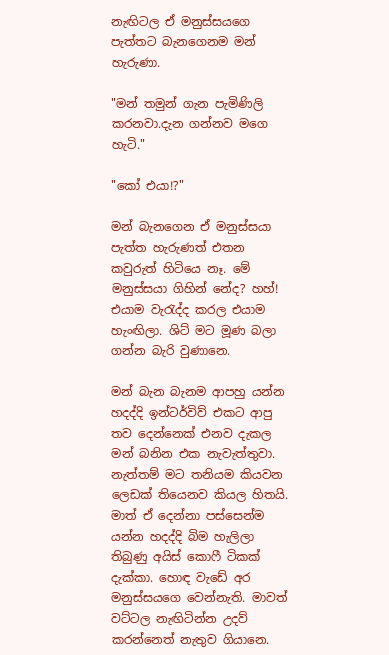නැඟිටල ඒ මනුස්සයගෙ පැත්තට බැනගෙනම මන් හැරුණා.

"මන් තමුන් ගැන පැමිණිලි කරනවා.දැන ගන්නව මගෙ හැටි."

"කෝ එයා!?"

මන් බැනගෙන ඒ මනුස්සයා පැත්ත හැරුණත් එතන කවුරුත් හිටියෙ නෑ. මේ මනුස්සයා ගිහින් නේද? හහ්! එයාම වැරැද්ද කරල එයාම හැංඟිලා. ශිට් මට මූණ බලා ගන්න බැරි වුණානෙ.

මන් බැන බැනම ආපහු යන්න හදද්දි ඉන්ටර්විව් එකට ආපු තව දෙන්නෙක් එනව දැකල මන් බනින එක නැවැත්තුවා. නැත්තම් මට තනියම කියවන ලෙඩක් තියෙනව කියල හිතයි.
මාත් ඒ දෙන්නා පස්සෙන්ම යන්න හදද්දි බිම හැලිලා තිබුණු අයිස් කොෆී ටිකක් දැක්කා. හොඳ වැඩේ අර මනුස්සයගෙ වෙන්නැති. මාවත් වට්ටල නැඟිටින්න උදව් කරන්නෙත් නැතුව ගියානෙ.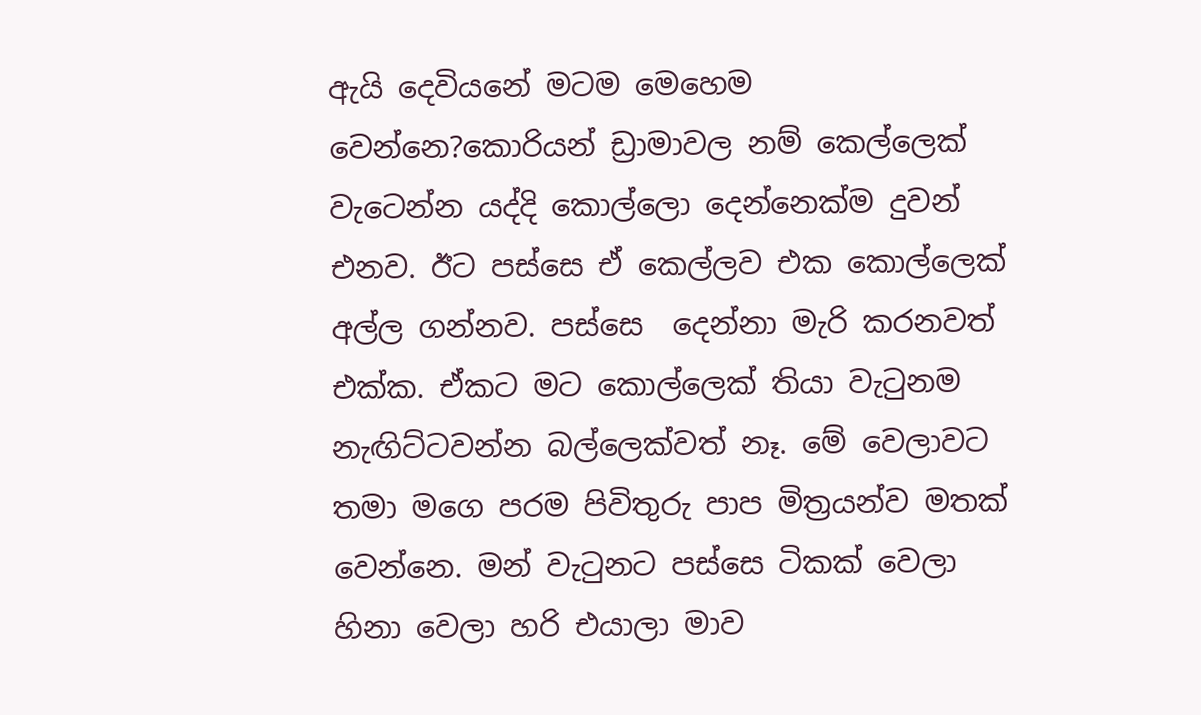ඇයි දෙවියනේ මටම මෙහෙම වෙන්නෙ?කොරියන් ඩ්‍රාමාවල නම් කෙල්ලෙක් වැටෙන්න යද්දි කොල්ලො දෙන්නෙක්ම දුවන් එනව. ඊට පස්සෙ ඒ කෙල්ලව එක කොල්ලෙක් අල්ල ගන්නව. පස්සෙ  දෙන්නා මැරි කරනවත් එක්ක. ඒකට මට කොල්ලෙක් තියා වැටුනම නැඟිට්ටවන්න බල්ලෙක්වත් නෑ. මේ වෙලාවට තමා මගෙ පරම පිවිතුරු පාප මිත්‍රයන්ව මතක් වෙන්නෙ. මන් වැටුනට පස්සෙ ටිකක් වෙලා හිනා වෙලා හරි එයාලා මාව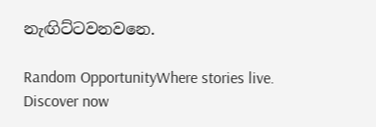නැඟිට්ටවනවනෙ.

Random OpportunityWhere stories live. Discover now